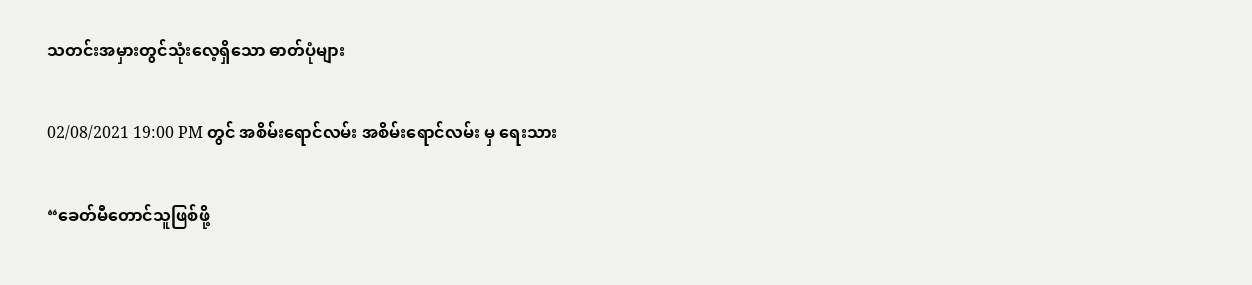သတင်းအမှားတွင်သုံးလေ့ရှိသော ဓာတ်ပုံများ

02/08/2021 19:00 PM တွင် အစိမ်းရောင်လမ်း အစိမ်းရောင်လမ်း မှ ရေးသား

“ခေတ်မီတောင်သူဖြစ်ဖို့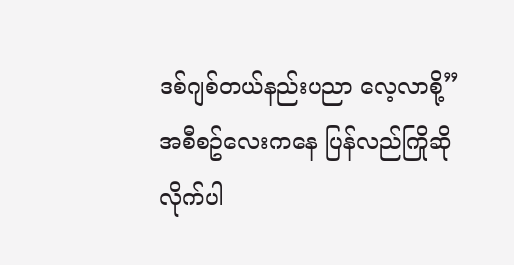ဒစ်ဂျစ်တယ်နည်းပညာ လေ့လာစို့” အစီစဥ်လေးကနေ ပြန်လည်ကြိုဆိုလိုက်ပါ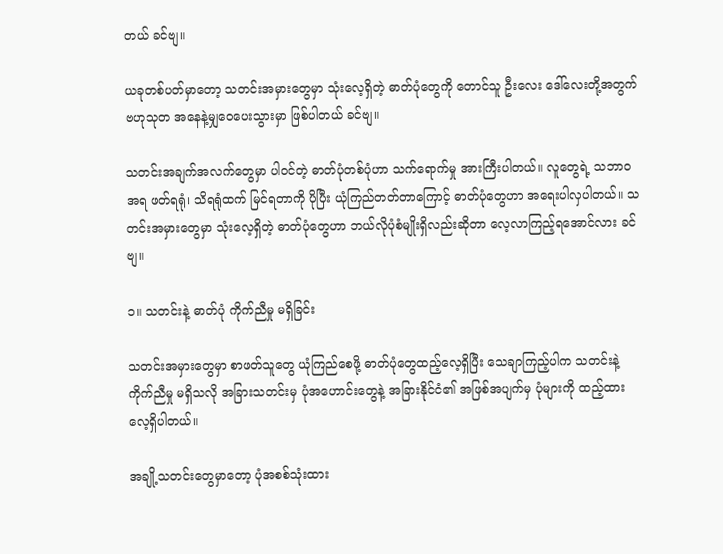တယ် ခင်ဗျ။

ယခုတစ်ပတ်မှာတော့ သတင်းအမှားတွေမှာ သုံးလေ့ရှိတဲ့ ဓာတ်ပုံတွေကို တောင်သူ ဦးလေး ဒေါ်လေးတို့အတွက် ဗဟုသုတ အနေနဲ့မျှဝေပေးသွားမှာ ဖြစ်ပါတယ် ခင်ဗျ။

သတင်းအချက်အလက်တွေမှာ ပါဝင်တဲ့ ဓာတ်ပုံတစ်ပုံဟာ သက်ရောက်မှု အားကြီးပါတယ်။ လူတွေရဲ့ သဘာဝအရ ဖတ်ရရုံ၊ သိရရုံထက် မြင်ရတာကို ပိုပြီး ယုံကြည်တတ်တာကြောင့် ဓာတ်ပုံတွေဟာ အရေးပါလှပါတယ်။ သတင်းအမှားတွေမှာ သုံးလေ့ရှိတဲ့ ဓာတ်ပုံတွေဟာ ဘယ်လိုပုံစံမျိုးရှိလည်းဆိုတာ လေ့လာကြည့်ရအောင်လား ခင်ဗျ။

၁။ သတင်းနဲ့ ဓာတ်ပုံ ကိုက်ညီမှု မရှိခြင်း

သတင်းအမှားတွေမှာ စာဖတ်သူတွေ ယုံကြည်စေဖို့ ဓာတ်ပုံတွေထည့်လေ့ရှိပြီး သေချာကြည့်ပါက သတင်းနဲ့ ကိုက်ညီမှု မရှိသလို အခြားသတင်းမှ ပုံအဟောင်းတွေနဲ့ အခြားနိုင်ငံ၏ အဖြစ်အပျက်မှ ပုံများကို ထည့်ထားလေ့ရှိပါတယ်။

အချို့သတင်းတွေမှာတော့ ပုံအစစ်သုံးထား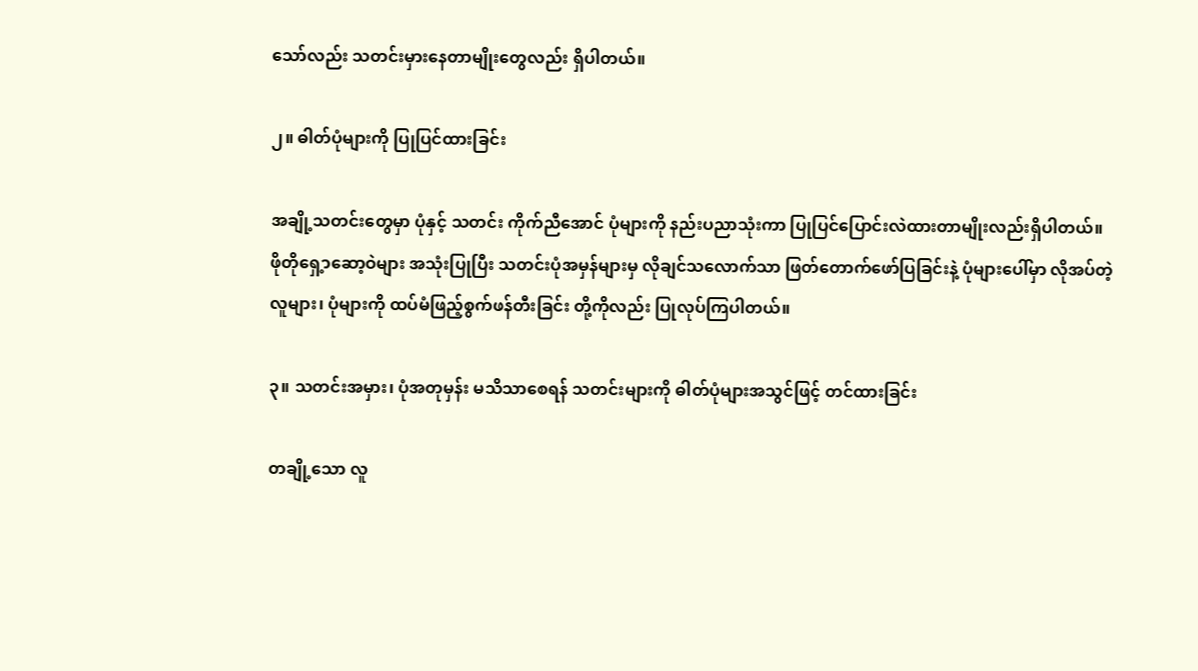သော်လည်း သတင်းမှားနေတာမျိုးတွေလည်း ရှိပါတယ်။

၂။ ဓါတ်ပုံများကို ပြုပြင်ထားခြင်း

အချို့သတင်းတွေမှာ ပုံနှင့် သတင်း ကိုက်ညီအောင် ပုံများကို နည်းပညာသုံးကာ ပြုပြင်ပြောင်းလဲထားတာမျိုးလည်းရှိပါတယ်။ ဖိုတိုရှေ့ာဆော့ဝဲများ အသုံးပြုပြီး သတင်းပုံအမှန်များမှ လိုချင်သလောက်သာ ဖြတ်တောက်ဖော်ပြခြင်းနဲ့ ပုံများပေါ်မှာ လိုအပ်တဲ့ လူများ၊ ပုံများကို ထပ်မံဖြည့်စွက်ဖန်တီးခြင်း တို့ကိုလည်း ပြုလုပ်ကြပါတယ်။

၃။ သတင်းအမှား၊ ပုံအတုမှန်း မသိသာစေရန် သတင်းများကို ဓါတ်ပုံများအသွင်ဖြင့် တင်ထားခြင်း

တချို့သော လူ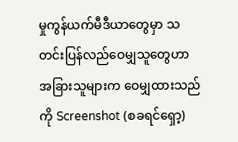မှုကွန်ယက်မီဒီယာတွေမှာ သတင်းပြန်လည်ဝေမျှသူတွေဟာ အခြားသူများက ဝေမျှထားသည်ကို Screenshot (စခရင်ရှော့)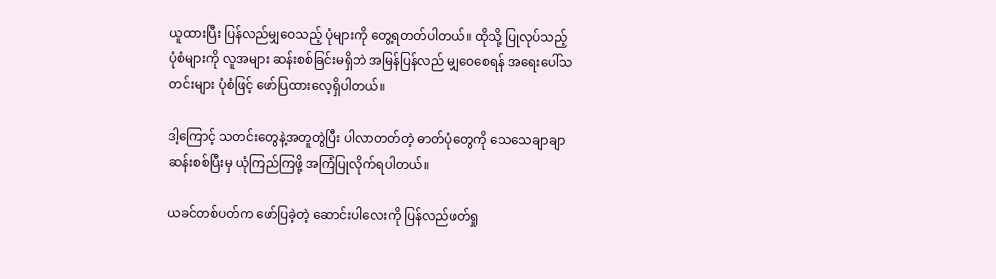ယူထားပြီး ပြန်လည်မျှဝေသည့် ပုံများကို တွေ့ရတတ်ပါတယ်။ ထိုသို့ ပြုလုပ်သည့် ပုံစံများကို လူအများ ဆန်းစစ်ခြင်းမရှိဘဲ အမြန်ပြန်လည် မျှဝေစေရန် အရေးပေါ်သတင်းများ ပုံစံဖြင့် ဖော်ပြထားလေ့ရှိပါတယ်။

ဒါ့ကြောင့် သတင်းတွေနဲ့အတူတွဲပြီး ပါလာတတ်တဲ့ ဓာတ်ပုံတွေကို သေသေချာချာ ဆန်းစစ်ပြီးမှ ယုံကြည်ကြဖို့ အကြံပြုလိုက်ရပါတယ်။

ယခင်တစ်ပတ်က ဖော်ပြခဲ့တဲ့ ဆောင်းပါလေးကို ပြန်လည်ဖတ်ရှု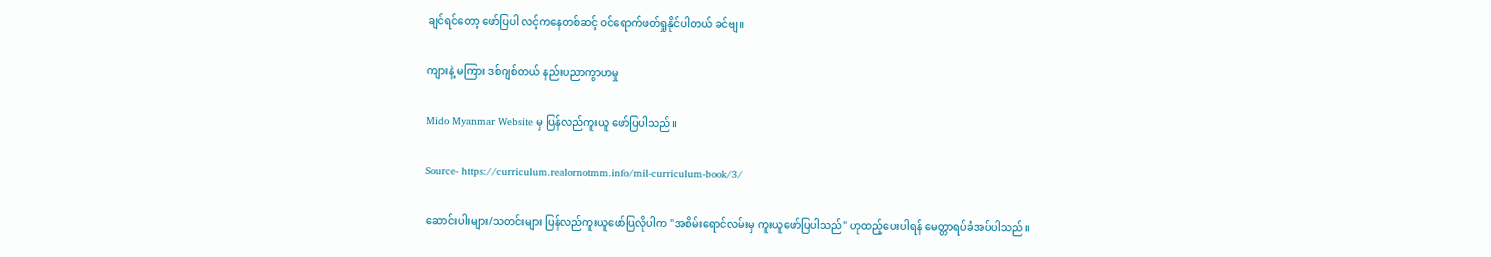ချင်ရင်တော့ ဖော်ပြပါ လင့်ကနေတစ်ဆင့် ဝင်ရောက်ဖတ်ရှုနိုင်ပါတယ် ခင်ဗျ။

ကျားနဲ့ မကြား ဒစ်ဂျစ်တယ် နည်းပညာကွာဟမှု

Mido Myanmar Website မှ ပြန်လည်ကူးယူ ဖော်ပြပါသည်။

Source- https://curriculum.realornotmm.info/mil-curriculum-book/3/

ဆောင်းပါးများ/သတင်းများ ပြန်လည်ကူးယူဖော်ပြလိုပါက "အစိမ်းရောင်လမ်းမှ ကူးယူဖော်ပြပါသည်" ဟုထည့်ပေးပါရန် မေတ္တာရပ်ခံအပ်ပါသည်။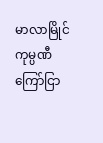မာလာမြိုင် ကုမ္ပဏီ ကြော်ငြာ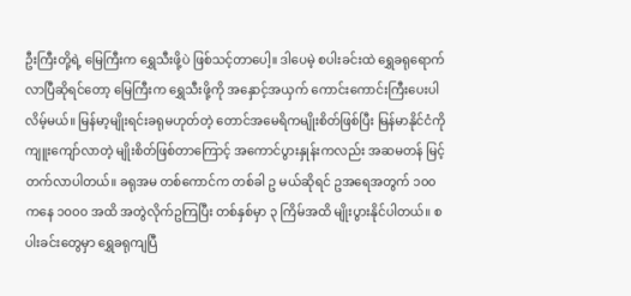ဦးကြီးတို့ရဲ့ မြေကြီးက ရွှေသီးဖို့ပဲ ဖြစ်သင့်တာပေါ့။ ဒါပေမဲ့ စပါးခင်းထဲ ရွှေခရုရောက်လာပြီဆိုရင်တော့ မြေကြီးက ရွှေသီးဖို့ကို အနှောင့်အယှက် ကောင်းကောင်းကြီးပေးပါလိမ့်မယ်။ မြန်မာ့မျိုးရင်းခရုမဟုတ်တဲ့ တောင်အမေရိကမျိုးစိတ်ဖြစ်ပြီး မြန်မာနိုင်ငံကို ကျူးကျော်လာတဲ့ မျိုးစိတ်ဖြစ်တာကြောင့် အကောင်ပွားနှုန်းကလည်း အဆမတန် မြင့်တက်လာပါတယ်။ ခရုအမ တစ်ကောင်က တစ်ခါ ဥ မယ်ဆိုရင် ဥအရေအတွက် ၁၀၀ ကနေ ၁၀၀၀ အထိ အတွဲလိုက်ဥကြပြီး တစ်နှစ်မှာ ၃ ကြိမ်အထိ မျိုးပွားနိုင်ပါတယ်။ စပါးခင်းတွေမှာ ရွှေခရုကျပြီ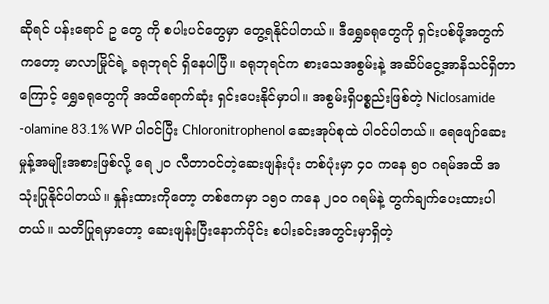ဆိုရင် ပန်းရောင် ဥ တွေ ကို စပါးပင်တွေမှာ တွေ့ရနိုင်ပါတယ်။ ဒီရွှေခရုတွေကို ရှင်းပစ်ဖို့အတွက်ကတော့ မာလာမြိုင်ရဲ့ ခရုဘုရင် ရှိနေပါပြီ။ ခရုဘုရင်က စားသေအစွမ်းနဲ့ အဆိပ်ငွေ့အာနိသင်ရှိတာကြောင့် ရွှေခရုတွေကို အထိရောက်ဆုံး ရှင်းပေးနိုင်မှာပါ။ အစွမ်းရှိပစ္စည်းဖြစ်တဲ့ Niclosamide -olamine 83.1% WP ပါဝင်ပြီး Chloronitrophenol ဆေးအုပ်စုထဲ ပါဝင်ပါတယ်။ ရေဖျော်ဆေးမှုန့်အမျိုးအစားဖြစ်လို့ ရေ ၂၀ လီတာဝင်တဲ့ဆေးဖျန်းပုံး တစ်ပုံးမှာ ၄၀ ကနေ ၅၀ ဂရမ်အထိ အသုံးပြုနိုင်ပါတယ်။ နှုန်းထားကိုတော့ တစ်ဧကမှာ ၁၅၀ ကနေ ၂၀၀ ဂရမ်နဲ့ တွက်ချက်ပေးထားပါတယ်။ သတိပြုရမှာတော့ ဆေးဖျန်းပြီးနောက်ပိုင်း စပါးခင်းအတွင်းမှာရှိတဲ့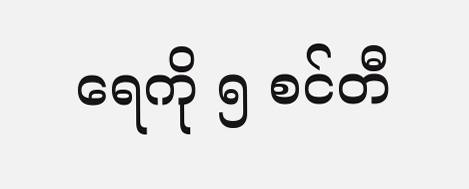ရေကို ၅ စင်တီ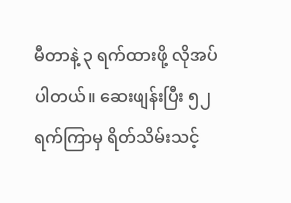မီတာနဲ့ ၃ ရက်ထားဖို့ လိုအပ်ပါတယ်။ ဆေးဖျန်းပြီး ၅၂ ရက်ကြာမှ ရိတ်သိမ်းသင့်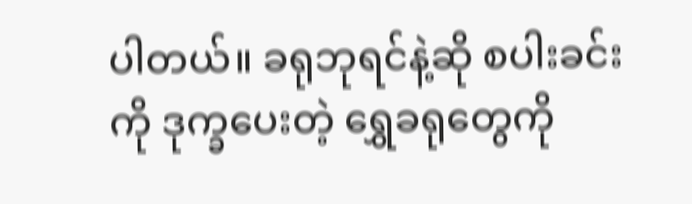ပါတယ်။ ခရုဘုရင်နဲ့ဆို စပါးခင်းကို ဒုက္ခပေးတဲ့ ရွှေခရုတွေကို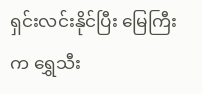ရှင်းလင်းနိုင်ပြီး မြေကြီးက ရွှေသီး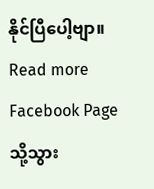နိုင်ပြီပေါ့ဗျာ။
Read more Facebook Page သို့သွား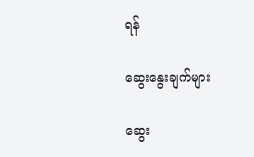ရန်

ဆွေးနွေးချက်များ

ဆွေး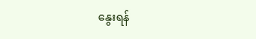နွေးရန်